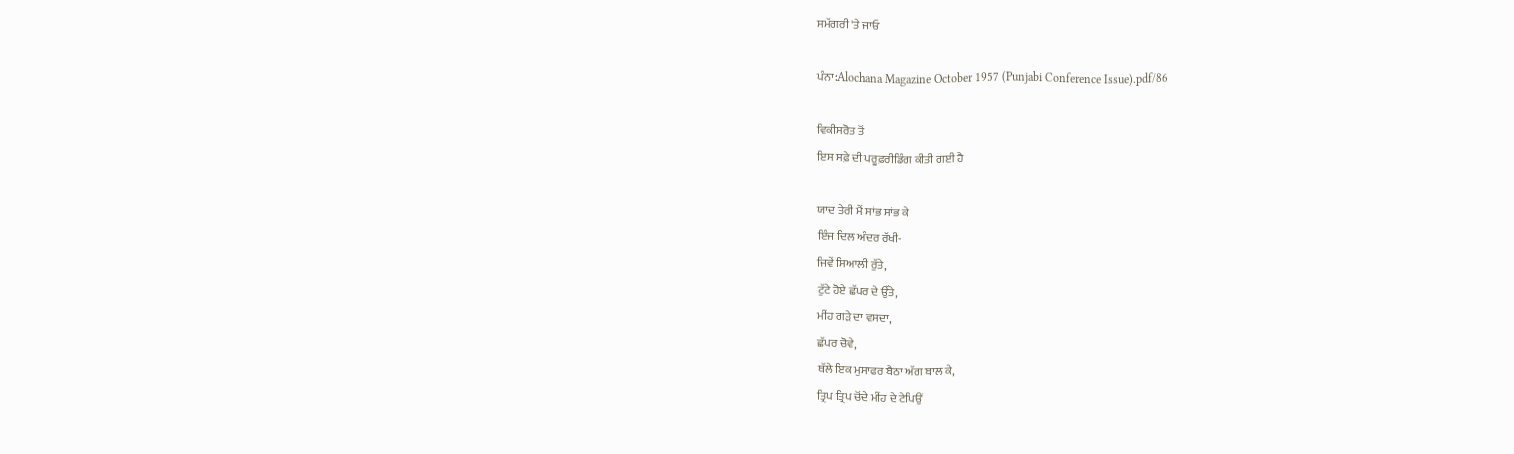ਸਮੱਗਰੀ 'ਤੇ ਜਾਓ

ਪੰਨਾ:Alochana Magazine October 1957 (Punjabi Conference Issue).pdf/86

ਵਿਕੀਸਰੋਤ ਤੋਂ
ਇਸ ਸਫ਼ੇ ਦੀ ਪਰੂਫ਼ਰੀਡਿੰਗ ਕੀਤੀ ਗਈ ਹੈ

ਯਾਦ ਤੇਰੀ ਮੈਂ ਸਾਂਭ ਸਾਂਭ ਕੇ
ਇੰਜ ਦਿਲ ਅੰਦਰ ਰੱਖੀ-
ਜਿਵੇਂ ਸਿਆਲੀ ਰੁੱਤੇ,
ਟੁੱਟੇ ਹੋਏ ਛੱਪਰ ਦੇ ਉੱਤੇ,
ਮੀਂਹ ਗੜੇ ਦਾ ਵਸਦਾ,
ਛੱਪਰ ਚੋਵੇ,
ਥੱਲੇ ਇਕ ਮੁਸਾਫਰ ਬੈਠਾ ਅੱਗ ਬਾਲ ਕੇ,
ਤ੍ਰਿਪ ਤ੍ਰਿਪ ਚੋਂਦੇ ਮੀਂਹ ਦੇ ਟੇਪਿਉਂ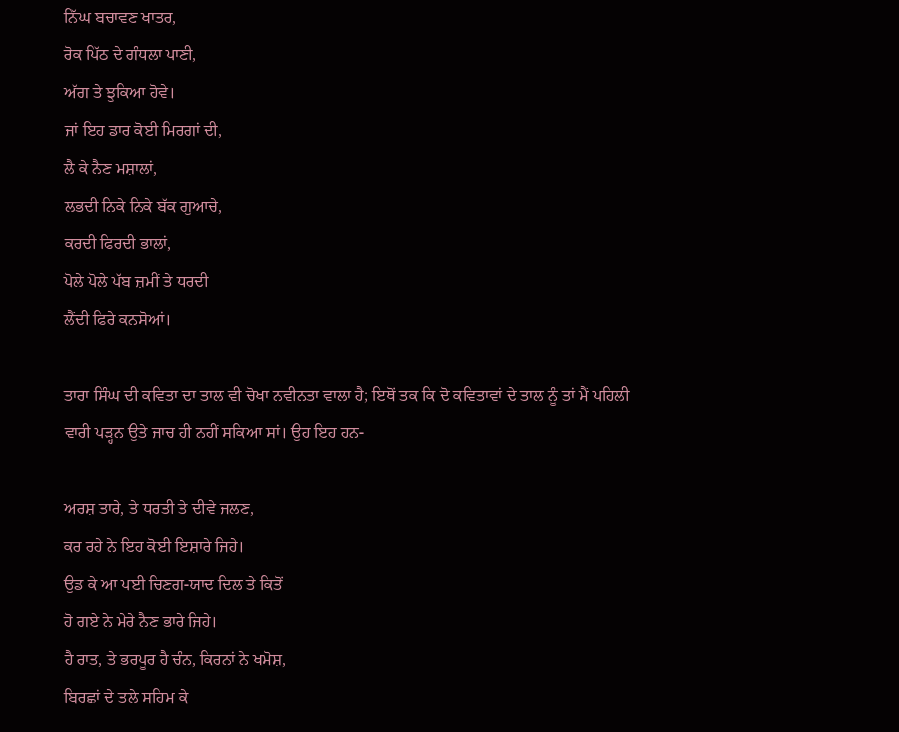ਨਿੱਘ ਬਚਾਵਣ ਖਾਤਰ,
ਰੋਕ ਪਿੱਠ ਦੇ ਗੰਧਲਾ ਪਾਣੀ,
ਅੱਗ ਤੇ ਝੁਕਿਆ ਹੋਵੇ।
ਜਾਂ ਇਹ ਡਾਰ ਕੋਈ ਮਿਰਗਾਂ ਦੀ,
ਲੈ ਕੇ ਨੈਣ ਮਸ਼ਾਲਾਂ,
ਲਭਦੀ ਨਿਕੇ ਨਿਕੇ ਬੱਕ ਗੁਆਚੇ,
ਕਰਦੀ ਫਿਰਦੀ ਭਾਲਾਂ,
ਪੋਲੇ ਪੋਲੇ ਪੱਬ ਜ਼ਮੀਂ ਤੇ ਧਰਦੀ
ਲੈਂਦੀ ਫਿਰੇ ਕਨਸੋਆਂ।

ਤਾਰਾ ਸਿੰਘ ਦੀ ਕਵਿਤਾ ਦਾ ਤਾਲ ਵੀ ਚੋਖਾ ਨਵੀਨਤਾ ਵਾਲਾ ਹੈ; ਇਥੋਂ ਤਕ ਕਿ ਦੋ ਕਵਿਤਾਵਾਂ ਦੇ ਤਾਲ ਨੂੰ ਤਾਂ ਮੈਂ ਪਹਿਲੀ ਵਾਰੀ ਪੜ੍ਹਨ ਉਤੇ ਜਾਚ ਹੀ ਨਹੀਂ ਸਕਿਆ ਸਾਂ। ਉਹ ਇਹ ਹਨ-

ਅਰਸ਼ ਤਾਰੇ, ਤੇ ਧਰਤੀ ਤੇ ਦੀਵੇ ਜਲਣ,
ਕਰ ਰਹੇ ਨੇ ਇਹ ਕੋਈ ਇਸ਼ਾਰੇ ਜਿਹੇ।
ਉਡ ਕੇ ਆ ਪਈ ਚਿਣਗ-ਯਾਦ ਦਿਲ ਤੇ ਕਿਤੋਂ
ਹੋ ਗਏ ਨੇ ਮੇਰੇ ਨੈਣ ਭਾਰੇ ਜਿਹੇ।
ਹੈ ਰਾਤ, ਤੇ ਭਰਪੂਰ ਹੈ ਚੰਨ, ਕਿਰਨਾਂ ਨੇ ਖਮੋਸ਼,
ਬਿਰਛਾਂ ਦੇ ਤਲੇ ਸਹਿਮ ਕੇ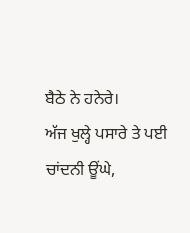ਬੈਠੇ ਨੇ ਹਨੇਰੇ।
ਅੱਜ ਖੁਲ੍ਹੇ ਪਸਾਰੇ ਤੇ ਪਈ ਚਾਂਦਨੀ ਊਂਘੇ,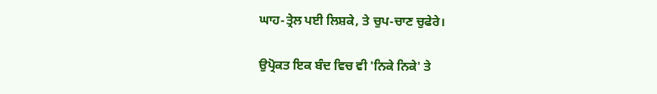ਘਾਹ-ਤ੍ਰੇਲ ਪਈ ਲਿਸ਼ਕੇ, ਤੇ ਚੁਪ-ਚਾਣ ਚੁਫੇਰੇ।

ਉਪ੍ਰੋਕਤ ਇਕ ਬੰਦ ਵਿਚ ਵੀ 'ਨਿਕੇ ਨਿਕੇ' ਤੇ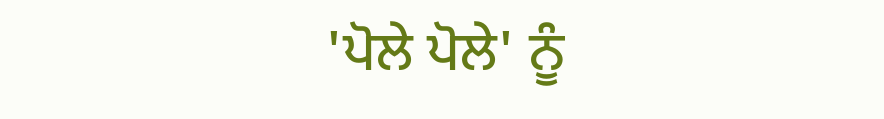'ਪੋਲੇ ਪੋਲੇ' ਨੂੰ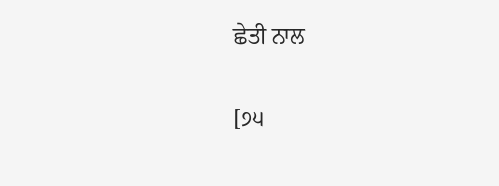ਛੇਤੀ ਨਾਲ

[੭੫